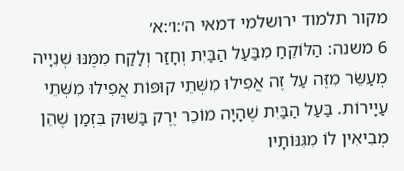מקור תלמוד ירושלמי דמאי ה׳:ו׳:א׳
6 משנה: הַלּוֹקֵחַ מִבַּעַל הַבַּיִת וְחָזַר וְלָקַח מִמֶּנּוּ שְׁנִיָיה מְעַשֵּׂר מִזֶּה עַל זֶה אֲפִילוּ מִשְּׁתֵי קוּפּוֹת אֲפִילוּ מִשְּׁתֵי עַיָירוֹת. בַּעַל הַבַּיִת שֶׁהָיָה מוֹכֵר יֶרֶק בַּשּׁוּק בִּזְמַן שֶׁהֵן מְבִיאִין לוֹ מִגִּנּוֹתָיו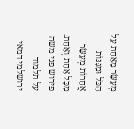מְעַשֵּׂר מֵאַחַת עַל הַכֹּל וּמִגִּנּוֹת אֲחֵרוֹת מְעַשֵּׂר מִכָּל אַחַת וְאַחַת.
פירוש פני משה על תלמוד ירושלמי דמאי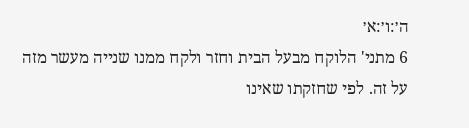ה׳:ו׳:א׳
6 מתני' הלוקח מבעל הבית וחזר ולקח ממנו שנייה מעשר מזה על זה. לפי שחזקתו שאינו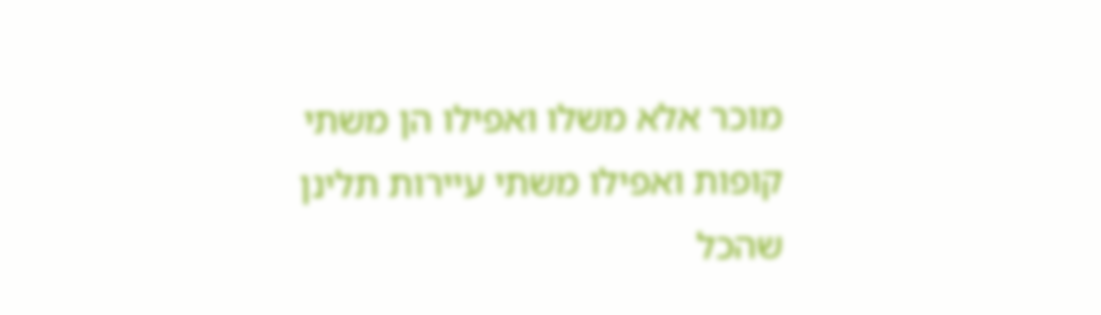מוכר אלא משלו ואפילו הן משתי קופות ואפילו משתי עיירות תלינן שהכל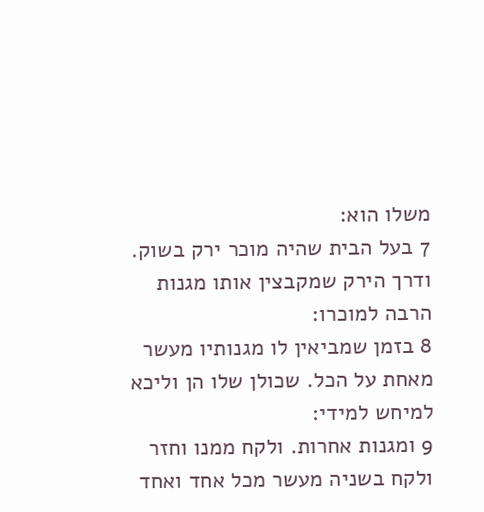משלו הוא:
7 בעל הבית שהיה מוכר ירק בשוק. ודרך הירק שמקבצין אותו מגנות הרבה למוכרו:
8 בזמן שמביאין לו מגנותיו מעשר מאחת על הכל. שכולן שלו הן וליכא למיחש למידי:
9 ומגנות אחרות. ולקח ממנו וחזר ולקח בשניה מעשר מכל אחד ואחד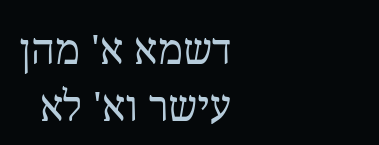דשמא א' מהן עישר וא' לא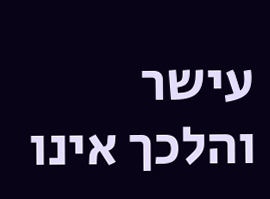עישר והלכך אינו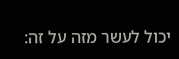יכול לעשר מזה על זה: